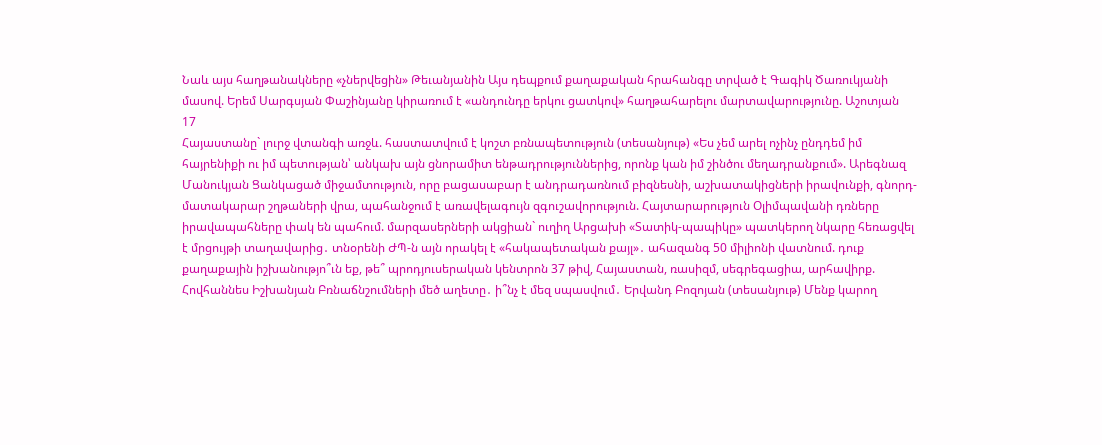Նաև այս հաղթանակները «չներվեցին» Թեւանյանին Այս դեպքում քաղաքական հրահանգը տրված է Գագիկ Ծառուկյանի մասով. Երեմ Սարգսյան Փաշինյանը կիրառում է «անդունդը երկու ցատկով» հաղթահարելու մարտավարությունը. Աշոտյան
17
Հայաստանը` լուրջ վտանգի առջև. հաստատվում է կոշտ բռնապետություն (տեսանյութ) «Ես չեմ արել ոչինչ ընդդեմ իմ հայրենիքի ու իմ պետության՝ անկախ այն ցնորամիտ ենթադրություններից, որոնք կան իմ շինծու մեղադրանքում». Արեգնազ Մանուկյան Ցանկացած միջամտություն, որը բացասաբար է անդրադառնում բիզնեսնի, աշխատակիցների իրավունքի, գնորդ-մատակարար շղթաների վրա, պահանջում է առավելագույն զգուշավորություն. Հայտարարություն Օլիմպավանի դռները իրավապահները փակ են պահում. մարզասերների ակցիան` ուղիղ Արցախի «Տատիկ-պապիկը» պատկերող նկարը հեռացվել է մրցույթի տաղավարից․ տնօրենի ԺՊ-ն այն որակել է «հակապետական քայլ»․ ահազանգ 50 միլիոնի վատնում. դուք քաղաքային իշխանությո՞ւն եք, թե՞ պրոդյուսերական կենտրոն 37 թիվ, Հայաստան, ռասիզմ, սեգրեգացիա, արհավիրք. Հովհաննես Իշխանյան Բռնաճնշումների մեծ աղետը․ ի՞նչ է մեզ սպասվում․ Երվանդ Բոզոյան (տեսանյութ) Մենք կարող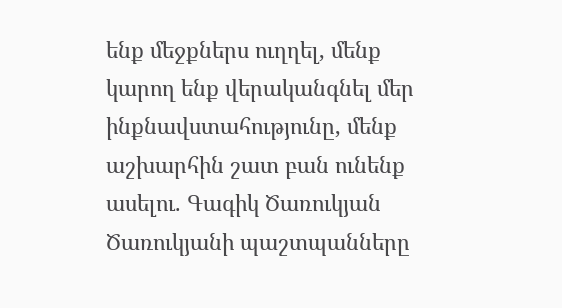ենք մեջքներս ուղղել, մենք կարող ենք վերականգնել մեր ինքնավստահությունը, մենք աշխարհին շատ բան ունենք ասելու. Գագիկ Ծառուկյան Ծառուկյանի պաշտպանները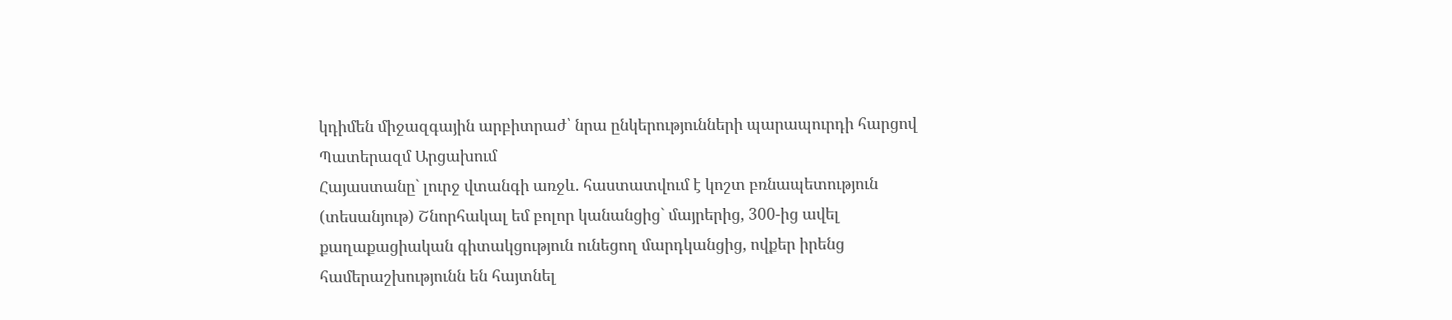կդիմեն միջազգային արբիտրաժ՝ նրա ընկերությունների պարապուրդի հարցով Պատերազմ Արցախում
Հայաստանը` լուրջ վտանգի առջև. հաստատվում է կոշտ բռնապետություն (տեսանյութ) Շնորհակալ եմ բոլոր կանանցից` մայրերից, 300-ից ավել քաղաքացիական գիտակցություն ունեցող մարդկանցից, ովքեր իրենց համերաշխությունն են հայտնել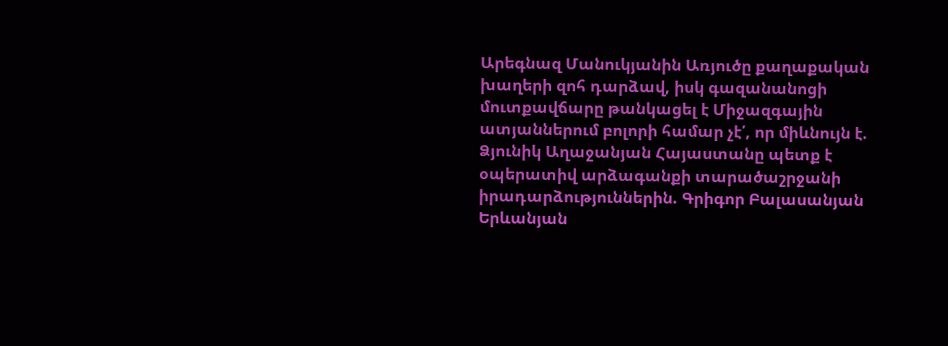Արեգնազ Մանուկյանին Առյուծը քաղաքական խաղերի զոհ դարձավ, իսկ գազանանոցի մուտքավճարը թանկացել է Միջազգային ատյաններում բոլորի համար չէ՛, որ միևնույն է. Ձյունիկ Աղաջանյան Հայաստանը պետք է օպերատիվ արձագանքի տարածաշրջանի իրադարձություններին. Գրիգոր Բալասանյան Երևանյան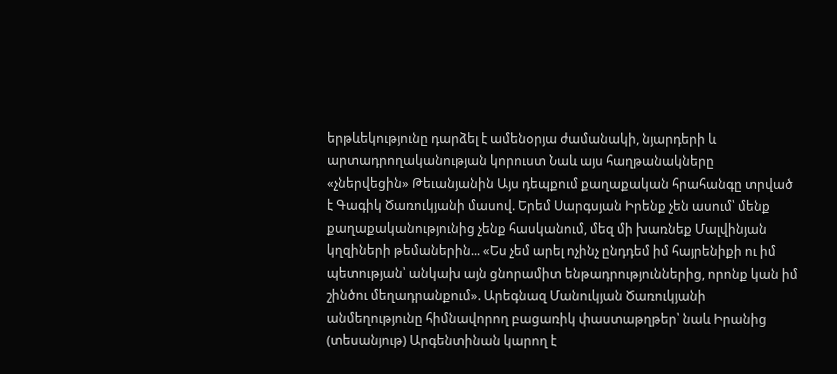երթևեկությունը դարձել է ամենօրյա ժամանակի, նյարդերի և արտադրողականության կորուստ Նաև այս հաղթանակները «չներվեցին» Թեւանյանին Այս դեպքում քաղաքական հրահանգը տրված է Գագիկ Ծառուկյանի մասով. Երեմ Սարգսյան Իրենք չեն ասում՝ մենք քաղաքականությունից չենք հասկանում, մեզ մի խառնեք Մալվինյան կղզիների թեմաներին... «Ես չեմ արել ոչինչ ընդդեմ իմ հայրենիքի ու իմ պետության՝ անկախ այն ցնորամիտ ենթադրություններից, որոնք կան իմ շինծու մեղադրանքում». Արեգնազ Մանուկյան Ծառուկյանի անմեղությունը հիմնավորող բացառիկ փաստաթղթեր՝ նաև Իրանից (տեսանյութ) Արգենտինան կարող է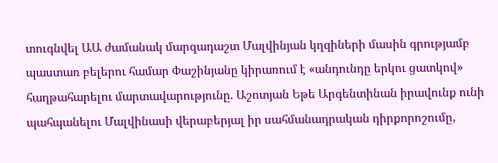տուգնվել ԱԱ ժամանակ մարզադաշտ Մալվինյան կղզիների մասին գրությամբ պաստառ բելերու համար Փաշինյանը կիրառում է «անդունդը երկու ցատկով» հաղթահարելու մարտավարությունը. Աշոտյան Եթե Արգենտինան իրավունք ունի պահպանելու Մալվինասի վերաբերյալ իր սահմանադրական դիրքորոշումը,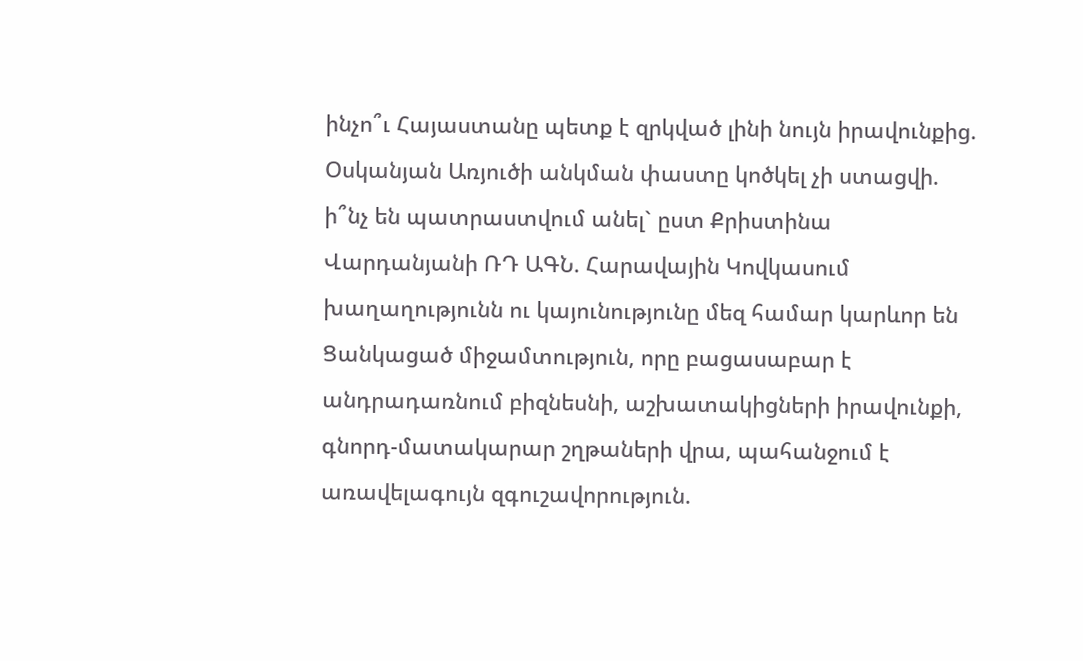ինչո՞ւ Հայաստանը պետք է զրկված լինի նույն իրավունքից. Օսկանյան Առյուծի անկման փաստը կոծկել չի ստացվի. ի՞նչ են պատրաստվում անել` ըստ Քրիստինա Վարդանյանի ՌԴ ԱԳՆ. Հարավային Կովկասում խաղաղությունն ու կայունությունը մեզ համար կարևոր են Ցանկացած միջամտություն, որը բացասաբար է անդրադառնում բիզնեսնի, աշխատակիցների իրավունքի, գնորդ-մատակարար շղթաների վրա, պահանջում է առավելագույն զգուշավորություն.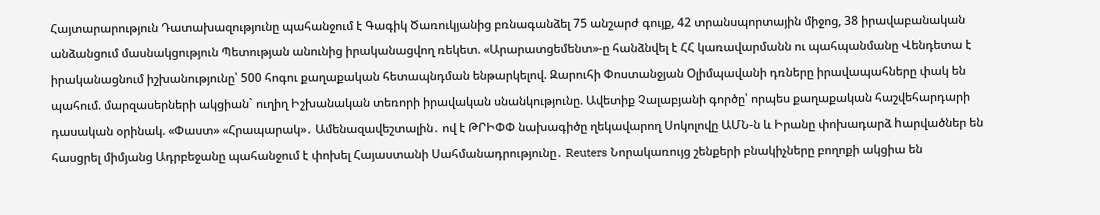Հայտարարություն Դատախազությունը պահանջում է Գագիկ Ծառուկյանից բռնագանձել 75 անշարժ գույք, 42 տրանսպորտային միջոց, 38 իրավաբանական անձանցում մասնակցություն Պետության անունից իրականացվող ռեկետ. «Արարատցեմենտ»-ը հանձնվել է ՀՀ կառավարմանն ու պահպանմանը Վենդետա է իրականացնում իշխանությունը՝ 500 հոգու քաղաքական հետապնդման ենթարկելով. Զարուհի Փոստանջյան Օլիմպավանի դռները իրավապահները փակ են պահում. մարզասերների ակցիան` ուղիղ Իշխանական տեռորի իրավական սնանկությունը. Ավետիք Չալաբյանի գործը՝ որպես քաղաքական հաշվեհարդարի դասական օրինակ. «Փաստ» «Հրապարակ»․ Ամենազավեշտալին․ ով է ԹՐԻՓՓ նախագիծը ղեկավարող Սոկոլովը ԱՄՆ-ն և Իրանը փոխադարձ hարվածներ են հասցրել միմյանց Ադրբեջանը պահանջում է փոխել Հայաստանի Սահմանադրությունը․ Reuters Նորակառույց շենքերի բնակիչները բողոքի ակցիա են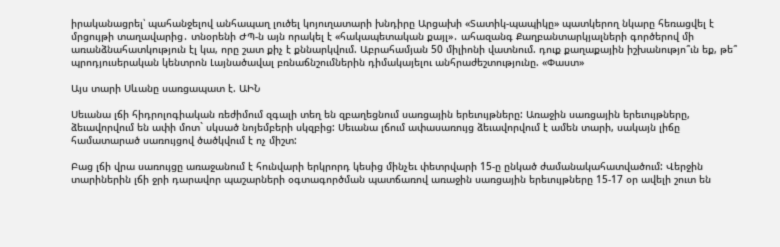իրականացրել՝ պահանջելով անհապաղ լուծել կոյուղատարի խնդիրը Արցախի «Տատիկ-պապիկը» պատկերող նկարը հեռացվել է մրցույթի տաղավարից․ տնօրենի ԺՊ-ն այն որակել է «հակապետական քայլ»․ ահազանգ Քաղբանտարկյալների գործերով մի առանձնահատկություն էլ կա, որը շատ քիչ է քննարկվում. Աբրահամյան 50 միլիոնի վատնում. դուք քաղաքային իշխանությո՞ւն եք, թե՞ պրոդյուսերական կենտրոն Լայնածավալ բռնաճնշումներին դիմակայելու անհրաժեշտությունը. «Փաստ»

Այս տարի Սևանը սառցապատ է. ԱԻՆ

Սեւանա լճի հիդրոլոգիական ռեժիմում զգալի տեղ են զբաղեցնում սառցային երեւույթները: Առաջին սառցային երեւույթները, ձեւավորվում են ափի մոտ` սկսած նոյեմբերի սկզբից: Սեւանա լճում ափասառույց ձեւավորվում է ամեն տարի, սակայն լիճը համատարած սառույցով ծածկվում է ոչ միշտ:

Բաց լճի վրա սառույցը առաջանում է հունվարի երկրորդ կեսից մինչեւ փետրվարի 15-ը ընկած ժամանակահատվածում: Վերջին տարիներին լճի ջրի դարավոր պաշարների օգտագործման պատճառով առաջին սառցային երեւույթները 15-17 օր ավելի շուտ են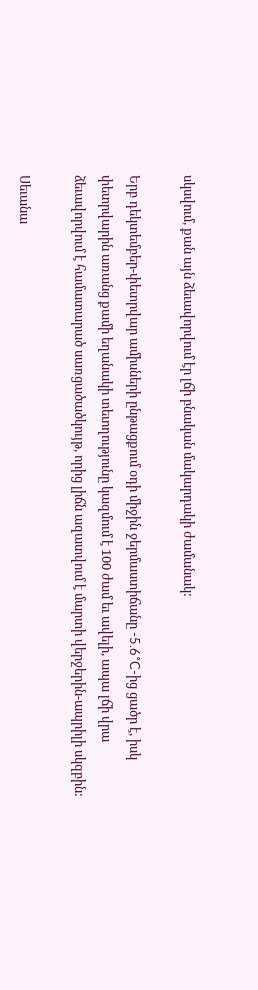սկսվում, քան այն ձեւավորվում էր լճի բնական մակարդակի ժամանակ:

Երբ դեկտեմբեր-փետրվար ամիսների ընթացքում օդի միջին ջերմաստիճանը -5.6˚C-ից ցածր է, իսկ փետրվարին առանց քամի եղանակի տեւողությունը կազմում է 100 ժամ եւ ավելի, ապա լճի վրա ձեւավորվում է համատարած սառցածածկույթ, որից լիճն ազատվում է մարտի վերջերին-ապրիլի սկզբին:

Սեւանա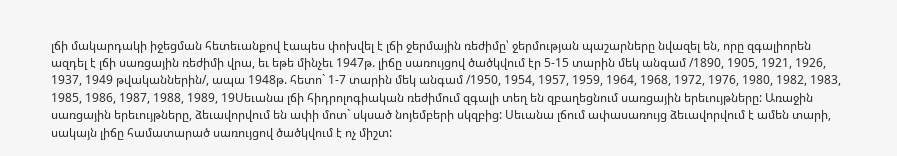լճի մակարդակի իջեցման հետեւանքով էապես փոխվել է լճի ջերմային ռեժիմը՝ ջերմության պաշարները նվազել են, որը զգալիորեն ազդել է լճի սառցային ռեժիմի վրա, եւ եթե մինչեւ 1947թ. լիճը սառույցով ծածկվում էր 5-15 տարին մեկ անգամ /1890, 1905, 1921, 1926, 1937, 1949 թվականներին/, ապա 1948թ. հետո` 1-7 տարին մեկ անգամ /1950, 1954, 1957, 1959, 1964, 1968, 1972, 1976, 1980, 1982, 1983, 1985, 1986, 1987, 1988, 1989, 19Սեւանա լճի հիդրոլոգիական ռեժիմում զգալի տեղ են զբաղեցնում սառցային երեւույթները: Առաջին սառցային երեւույթները, ձեւավորվում են ափի մոտ` սկսած նոյեմբերի սկզբից: Սեւանա լճում ափասառույց ձեւավորվում է ամեն տարի, սակայն լիճը համատարած սառույցով ծածկվում է ոչ միշտ: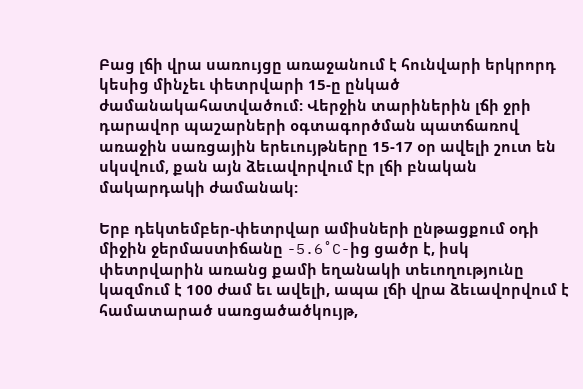Բաց լճի վրա սառույցը առաջանում է հունվարի երկրորդ կեսից մինչեւ փետրվարի 15-ը ընկած ժամանակահատվածում: Վերջին տարիներին լճի ջրի դարավոր պաշարների օգտագործման պատճառով առաջին սառցային երեւույթները 15-17 օր ավելի շուտ են սկսվում, քան այն ձեւավորվում էր լճի բնական մակարդակի ժամանակ:

Երբ դեկտեմբեր-փետրվար ամիսների ընթացքում օդի միջին ջերմաստիճանը -5.6˚C-ից ցածր է, իսկ փետրվարին առանց քամի եղանակի տեւողությունը կազմում է 100 ժամ եւ ավելի, ապա լճի վրա ձեւավորվում է համատարած սառցածածկույթ,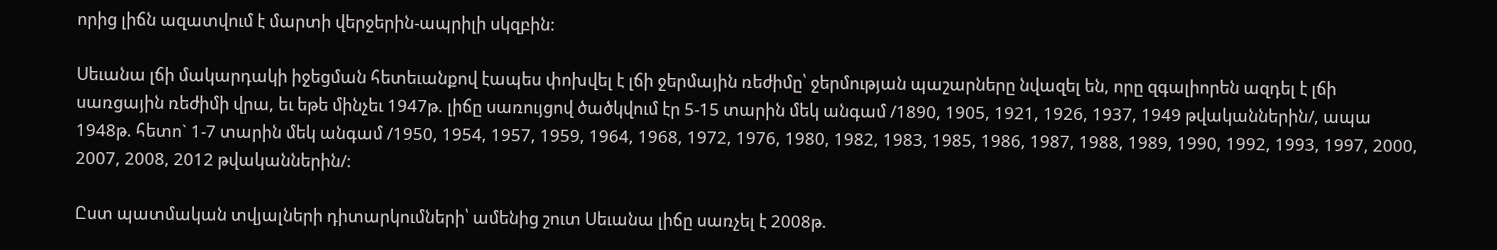որից լիճն ազատվում է մարտի վերջերին-ապրիլի սկզբին:

Սեւանա լճի մակարդակի իջեցման հետեւանքով էապես փոխվել է լճի ջերմային ռեժիմը՝ ջերմության պաշարները նվազել են, որը զգալիորեն ազդել է լճի սառցային ռեժիմի վրա, եւ եթե մինչեւ 1947թ. լիճը սառույցով ծածկվում էր 5-15 տարին մեկ անգամ /1890, 1905, 1921, 1926, 1937, 1949 թվականներին/, ապա 1948թ. հետո` 1-7 տարին մեկ անգամ /1950, 1954, 1957, 1959, 1964, 1968, 1972, 1976, 1980, 1982, 1983, 1985, 1986, 1987, 1988, 1989, 1990, 1992, 1993, 1997, 2000, 2007, 2008, 2012 թվականներին/:

Ըստ պատմական տվյալների դիտարկումների՝ ամենից շուտ Սեւանա լիճը սառչել է 2008թ.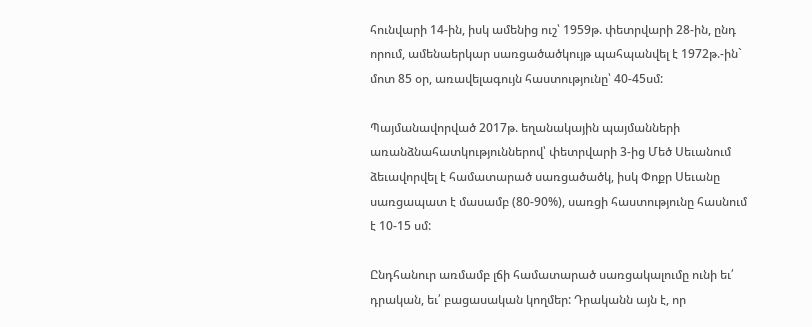հունվարի 14-ին, իսկ ամենից ուշ՝ 1959թ. փետրվարի 28-ին, ընդ որում, ամենաերկար սառցածածկույթ պահպանվել է 1972թ.-ին` մոտ 85 օր, առավելագույն հաստությունը՝ 40-45սմ:

Պայմանավորված 2017թ. եղանակային պայմանների առանձնահատկություններով՝ փետրվարի 3-ից Մեծ Սեւանում ձեւավորվել է համատարած սառցածածկ, իսկ Փոքր Սեւանը սառցապատ է մասամբ (80-90%), սառցի հաստությունը հասնում է 10-15 սմ:

Ընդհանուր առմամբ լճի համատարած սառցակալումը ունի եւ՛ դրական, եւ՛ բացասական կողմեր: Դրականն այն է, որ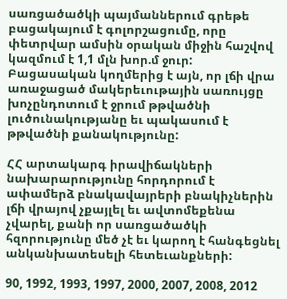սառցածածկի պայմաններում գրեթե բացակայում է գոլորշացումը, որը փետրվար ամսին օրական միջին հաշվով կազմում է 1,1 մլն խոր.մ ջուր: Բացասական կողմերից է այն, որ լճի վրա առաջացած մակերեւութային սառույցը խոչընդոտում է ջրում թթվածնի լուծունակությանը եւ պակասում է թթվածնի քանակությունը:

ՀՀ արտակարգ իրավիճակների նախարարությունը հորդորում է ափամերձ բնակավայրերի բնակիչներին լճի վրայով չքայլել եւ ավտոմեքենա չվարել, քանի որ սառցածածկի հզորությունը մեծ չէ եւ կարող է հանգեցնել անկանխատեսելի հետեւանքների:

90, 1992, 1993, 1997, 2000, 2007, 2008, 2012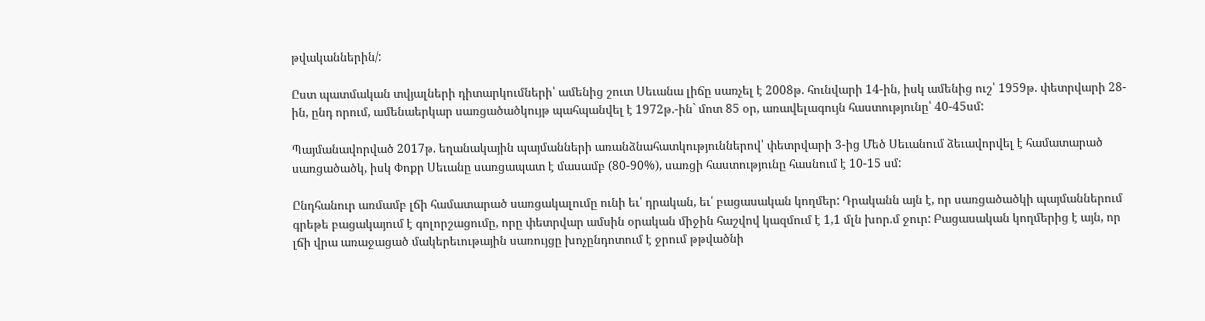թվականներին/:

Ըստ պատմական տվյալների դիտարկումների՝ ամենից շուտ Սեւանա լիճը սառչել է 2008թ. հունվարի 14-ին, իսկ ամենից ուշ՝ 1959թ. փետրվարի 28-ին, ընդ որում, ամենաերկար սառցածածկույթ պահպանվել է 1972թ.-ին` մոտ 85 օր, առավելագույն հաստությունը՝ 40-45սմ:

Պայմանավորված 2017թ. եղանակային պայմանների առանձնահատկություններով՝ փետրվարի 3-ից Մեծ Սեւանում ձեւավորվել է համատարած սառցածածկ, իսկ Փոքր Սեւանը սառցապատ է մասամբ (80-90%), սառցի հաստությունը հասնում է 10-15 սմ:

Ընդհանուր առմամբ լճի համատարած սառցակալումը ունի եւ՛ դրական, եւ՛ բացասական կողմեր: Դրականն այն է, որ սառցածածկի պայմաններում գրեթե բացակայում է գոլորշացումը, որը փետրվար ամսին օրական միջին հաշվով կազմում է 1,1 մլն խոր.մ ջուր: Բացասական կողմերից է այն, որ լճի վրա առաջացած մակերեւութային սառույցը խոչընդոտում է ջրում թթվածնի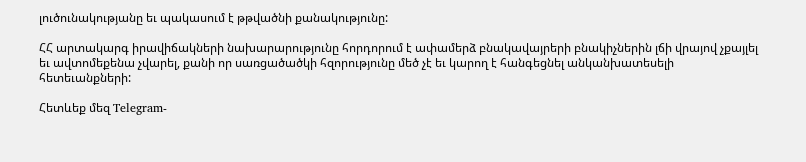լուծունակությանը եւ պակասում է թթվածնի քանակությունը:

ՀՀ արտակարգ իրավիճակների նախարարությունը հորդորում է ափամերձ բնակավայրերի բնակիչներին լճի վրայով չքայլել եւ ավտոմեքենա չվարել, քանի որ սառցածածկի հզորությունը մեծ չէ եւ կարող է հանգեցնել անկանխատեսելի հետեւանքների:

Հետևեք մեզ Telegram-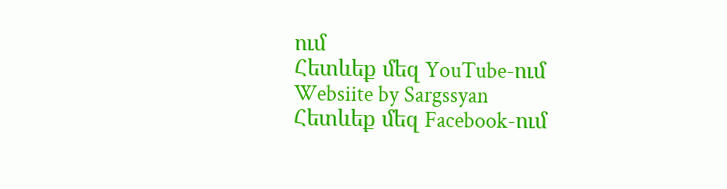ում
Հետևեք մեզ YouTube-ում
Websiite by Sargssyan
Հետևեք մեզ Facebook-ում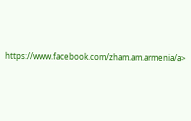https://www.facebook.com/zham.am.armenia/a>